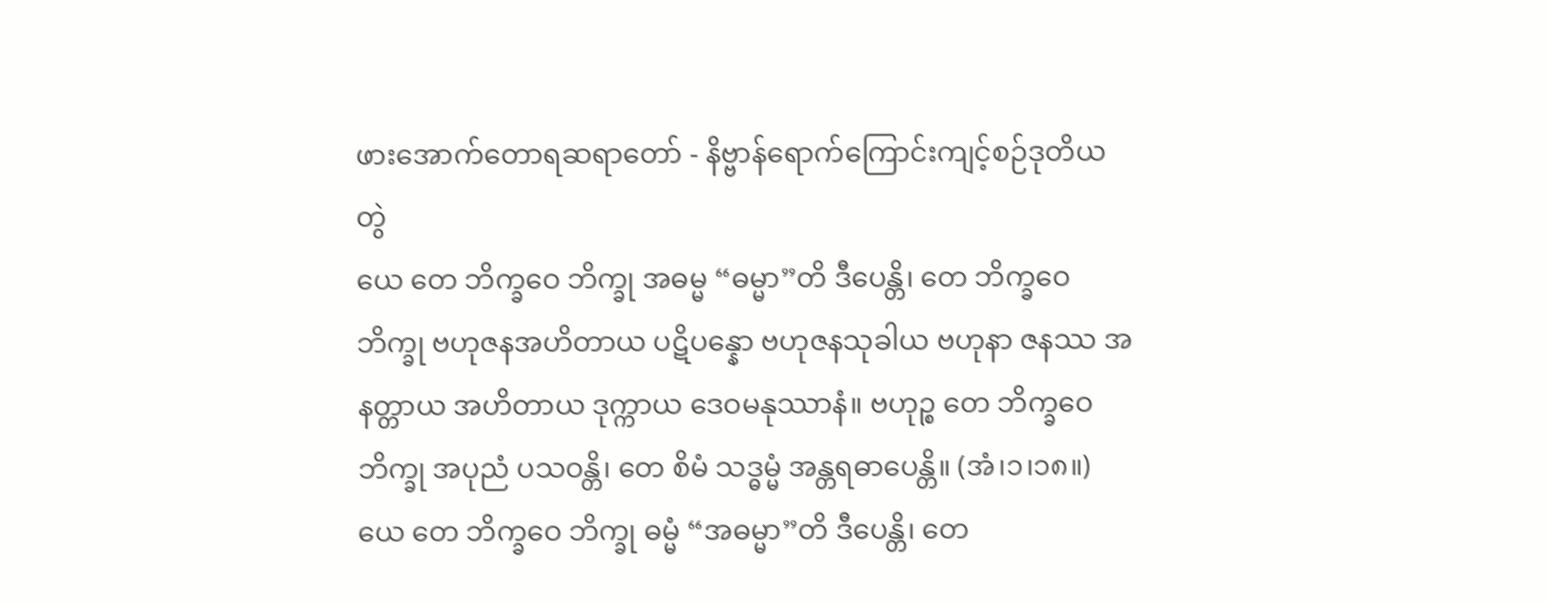ဖားအောက်တောရဆရာတော် - နိဗ္ဗာန်ရောက်ကြောင်းကျင့်စဉ်ဒုတိယတွဲ
ယေ တေ ဘိက္ခဝေ ဘိက္ခု အဓမ္မ “ဓမ္မာ”တိ ဒီပေန္တိ၊ တေ ဘိက္ခဝေ ဘိက္ခု ဗဟုဇနအဟိတာယ ပဋိပန္နော ဗဟုဇနသုခါယ ဗဟုနာ ဇနဿ အနတ္တာယ အဟိတာယ ဒုက္ကာယ ဒေဝမနုဿာနံ။ ဗဟုဉ္စ တေ ဘိက္ခဝေ ဘိက္ခု အပုညံ ပသဝန္တိ၊ တေ စိမံ သဒ္ဓမ္မံ အန္တရဓာပေန္တိ။ (အံ၊၁၊၁၈။)
ယေ တေ ဘိက္ခဝေ ဘိက္ခု ဓမ္မံ “အဓမ္မာ”တိ ဒီပေန္တိ၊ တေ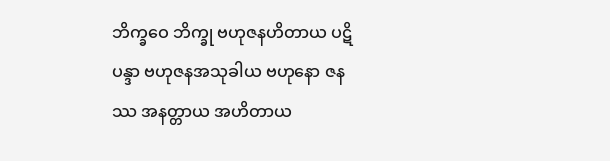ဘိက္ခဝေ ဘိက္ခု ဗဟုဇနဟိတာယ ပဋိပန္ဒာ ဗဟုဇနအသုခါယ ဗဟုနော ဇနဿ အနတ္တာယ အဟိတာယ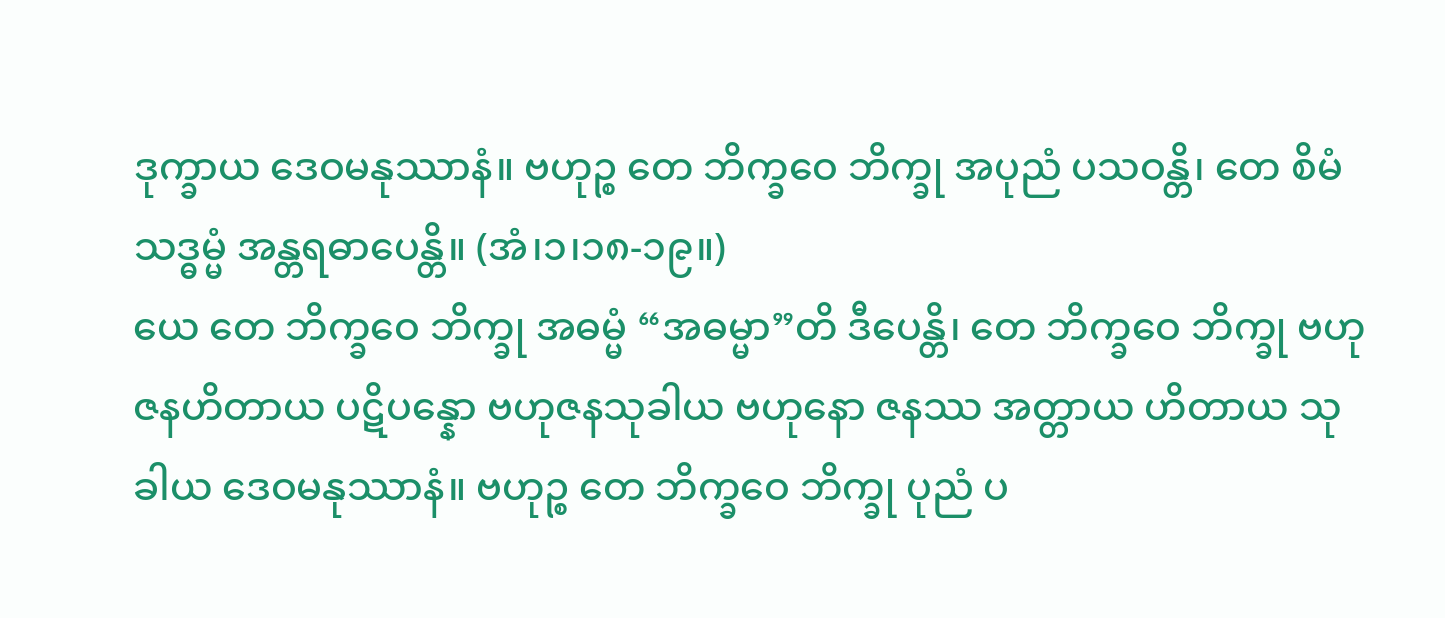ဒုက္ခာယ ဒေဝမနုဿာနံ။ ဗဟုဉ္စ တေ ဘိက္ခဝေ ဘိက္ခု အပုညံ ပသဝန္တိ၊ တေ စိမံ သဒ္ဓမ္မံ အန္တရဓာပေန္တိ။ (အံ၊၁၊၁၈-၁၉။)
ယေ တေ ဘိက္ခဝေ ဘိက္ခု အဓမ္မံ “အဓမ္မာ”တိ ဒီပေန္တိ၊ တေ ဘိက္ခဝေ ဘိက္ခု ဗဟုဇနဟိတာယ ပဋိပန္နော ဗဟုဇနသုခါယ ဗဟုနော ဇနဿ အတ္တာယ ဟိတာယ သုခါယ ဒေဝမနုဿာနံ။ ဗဟုဉ္စ တေ ဘိက္ခဝေ ဘိက္ခု ပုညံ ပ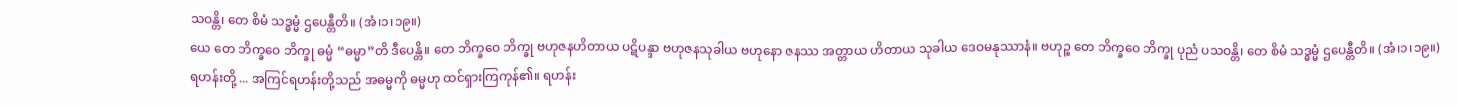သဝန္တိ၊ တေ စိမံ သဒ္ဓမ္မံ ဌပေန္တီတိ။ (အံ၊၁၊၁၉။)
ယေ တေ ဘိက္ခဝေ ဘိက္ခု ဓမ္မံ “ဓမ္မာ”တိ ဒီပေန္တိ။ တေ ဘိက္ခဝေ ဘိက္ခု ဗဟုဇနဟိတာယ ပဋိပန္ဒာ ဗဟုဇနသုခါယ ဗဟုနော ဇနဿ အတ္တာယ ဟိတာယ သုခါယ ဒေဝမနုဿာနံ။ ဗဟုဉ္စ တေ ဘိက္ခဝေ ဘိက္ခု ပုညံ ပသဝန္တိ၊ တေ စိမံ သဒ္ဓမ္မံ ဌပေန္တီတိ။ (အံ၊၁၊၁၉။)
ရဟန်းတို့ ... အကြင်ရဟန်းတို့သည် အဓမ္မကို ဓမ္မဟု ထင်ရှားကြကုန်၏။ ရဟန်း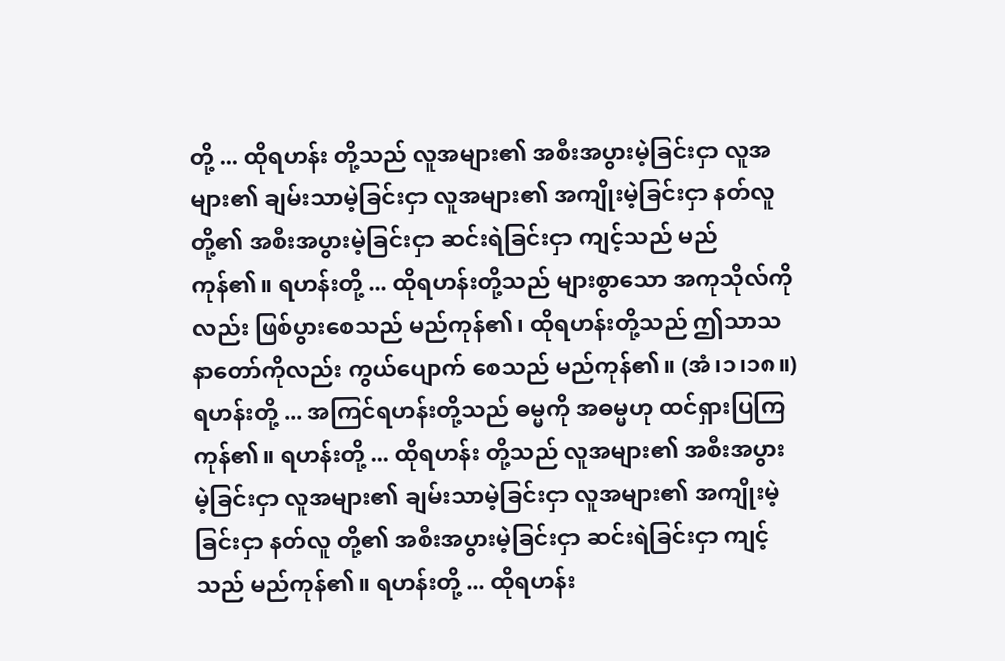တို့ ... ထိုရဟန်း တို့သည် လူအများ၏ အစီးအပွားမဲ့ခြင်းငှာ လူအများ၏ ချမ်းသာမဲ့ခြင်းငှာ လူအများ၏ အကျိုးမဲ့ခြင်းငှာ နတ်လူ တို့၏ အစီးအပွားမဲ့ခြင်းငှာ ဆင်းရဲခြင်းငှာ ကျင့်သည် မည်ကုန်၏။ ရဟန်းတို့ ... ထိုရဟန်းတို့သည် များစွာသော အကုသိုလ်ကိုလည်း ဖြစ်ပွားစေသည် မည်ကုန်၏၊ ထိုရဟန်းတို့သည် ဤသာသနာတော်ကိုလည်း ကွယ်ပျောက် စေသည် မည်ကုန်၏။ (အံ၊၁၊၁၈။)
ရဟန်းတို့ ... အကြင်ရဟန်းတို့သည် ဓမ္မကို အဓမ္မဟု ထင်ရှားပြကြကုန်၏။ ရဟန်းတို့ ... ထိုရဟန်း တို့သည် လူအများ၏ အစီးအပွားမဲ့ခြင်းငှာ လူအများ၏ ချမ်းသာမဲ့ခြင်းငှာ လူအများ၏ အကျိုးမဲ့ခြင်းငှာ နတ်လူ တို့၏ အစီးအပွားမဲ့ခြင်းငှာ ဆင်းရဲခြင်းငှာ ကျင့်သည် မည်ကုန်၏။ ရဟန်းတို့ ... ထိုရဟန်း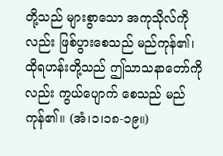တို့သည် များစွာသော အကုသိုလ်ကိုလည်း ဖြစ်ပွားစေသည် မည်ကုန်၏၊ ထိုရဟန်းတို့သည် ဤသာသနာတော်ကိုလည်း ကွယ်ပျောက် စေသည် မည်ကုန်၏။ (အံ၊၁၊၁၈-၁၉။)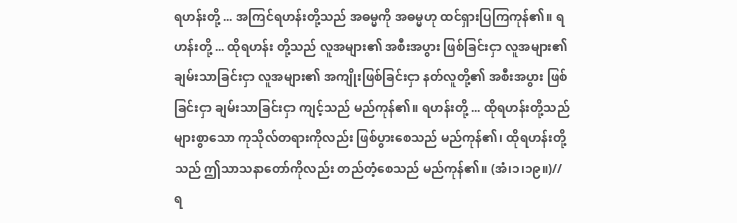ရဟန်းတို့ ... အကြင်ရဟန်းတို့သည် အဓမ္မကို အဓမ္မဟု ထင်ရှားပြကြကုန်၏။ ရဟန်းတို့ ... ထိုရဟန်း တို့သည် လူအများ၏ အစီးအပွား ဖြစ်ခြင်းငှာ လူအများ၏ ချမ်းသာခြင်းငှာ လူအများ၏ အကျိုးဖြစ်ခြင်းငှာ နတ်လူတို့၏ အစီးအပွား ဖြစ်ခြင်းငှာ ချမ်းသာခြင်းငှာ ကျင့်သည် မည်ကုန်၏။ ရဟန်းတို့ ... ထိုရဟန်းတို့သည် များစွာသော ကုသိုလ်တရားကိုလည်း ဖြစ်ပွားစေသည် မည်ကုန်၏၊ ထိုရဟန်းတို့သည် ဤသာသနာတော်ကိုလည်း တည်တံ့စေသည် မည်ကုန်၏။ (အံ၊၁၊၁၉။)//
ရ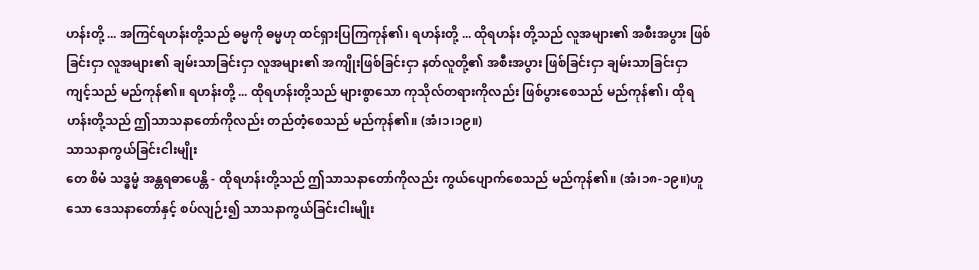ဟန်းတို့ ... အကြင်ရဟန်းတို့သည် ဓမ္မကို ဓမ္မဟု ထင်ရှားပြကြကုန်၏၊ ရဟန်းတို့ ... ထိုရဟန်း တို့သည် လူအများ၏ အစီးအပွား ဖြစ်ခြင်းငှာ လူအများ၏ ချမ်းသာခြင်းငှာ လူအများ၏ အကျိုးဖြစ်ခြင်းငှာ နတ်လူတို့၏ အစီးအပွား ဖြစ်ခြင်းငှာ ချမ်းသာခြင်းငှာ ကျင့်သည် မည်ကုန်၏။ ရဟန်းတို့ ... ထိုရဟန်းတို့သည် များစွာသော ကုသိုလ်တရားကိုလည်း ဖြစ်ပွားစေသည် မည်ကုန်၏၊ ထိုရဟန်းတို့သည် ဤသာသနာတော်ကိုလည်း တည်တံ့စေသည် မည်ကုန်၏။ (အံ၊၁၊၁၉။)
သာသနာကွယ်ခြင်းငါးမျိုး
တေ စိမံ သဒ္ဓမ္မံ အန္တရဓာပေန္တိ - ထိုရဟန်းတို့သည် ဤသာသနာတော်ကိုလည်း ကွယ်ပျောက်စေသည် မည်ကုန်၏။ (အံ၊၁၈-၁၉။)ဟူသော ဒေသနာတော်နှင့် စပ်လျဉ်း၍ သာသနာကွယ်ခြင်းငါးမျိုး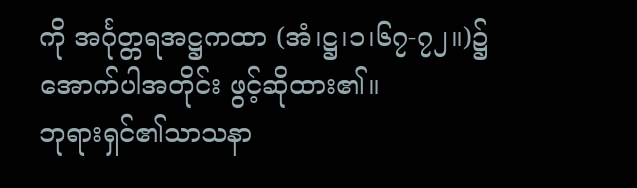ကို အင်္ဂုတ္တရအဋ္ဌကထာ (အံ၊ဋ္ဌ၊၁၊၆၇-၇၂။)၌ အောက်ပါအတိုင်း ဖွင့်ဆိုထား၏။
ဘုရားရှင်၏သာသနာ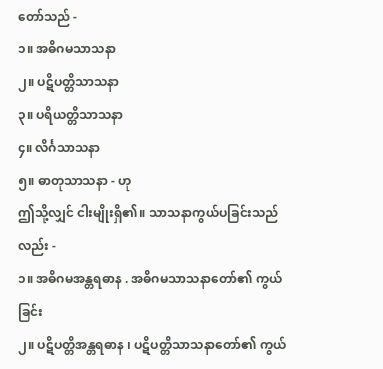တော်သည် -
၁။ အဓိဂမသာသနာ
၂။ ပဋိပတ္တိသာသနာ
၃။ ပရိယတ္တိသာသနာ
၄။ လိင်္ဂသာသနာ
၅။ ဓာတုသာသနာ - ဟု
ဤသို့လျှင် ငါးမျိုးရှိ၏။ သာသနာကွယ်ပခြင်းသည်လည်း -
၁။ အဓိဂမအန္တရဓာန . အဓိဂမသာသနာတော်၏ ကွယ်ခြင်း
၂။ ပဋိပတ္တိအန္တရဓာန ၊ ပဋိပတ္တိသာသနာတော်၏ ကွယ်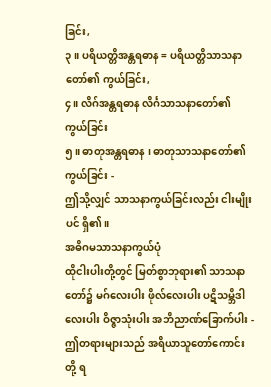ခြင်း,
၃။ ပရိယတ္တိအန္တရဓာန = ပရိယတ္တိသာသနာတော်၏ ကွယ်ခြင်း,
၄။ လိဂ်အန္တရဓာန လိင်္ဂသာသနာတော်၏ ကွယ်ခြင်း
၅။ ဓာတုအန္တရဓာန ၊ ဓာတုသာသနာတော်၏ ကွယ်ခြင်း -
ဤသို့လျှင် သာသနာကွယ်ခြင်းလည်း ငါးမျိုးပင် ရှိ၏။
အဓိဂမသာသနာကွယ်ပုံ
ထိုငါးပါးတို့တွင် မြတ်စွာဘုရား၏ သာသနာတော်၌ မဂ်လေးပါး ဖိုလ်လေးပါး ပဋိသမ္ဘိဒါလေးပါး ဝိဇ္ဇာသုံးပါး အဘိညာဏ်ခြောက်ပါး - ဤတရားများသည် အရိယာသူတော်ကောင်းတို့ ရ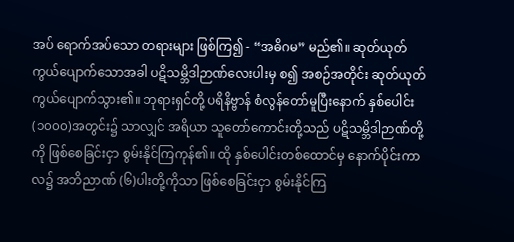အပ် ရောက်အပ်သော တရားများ ဖြစ်ကြ၍ - “အဓိဂမ” မည်၏။ ဆုတ်ယုတ် ကွယ်ပျောက်သောအခါ ပဋိသမ္ဘိဒါဉာဏ်လေးပါးမှ စ၍ အစဉ်အတိုင်း ဆုတ်ယုတ် ကွယ်ပျောက်သွား၏။ ဘုရားရှင်တို့ ပရိနိဗ္ဗာန် စံလွန်တော်မူပြီးနောက် နှစ်ပေါင်း (၁၀၀၀)အတွင်း၌ သာလျှင် အရိယာ သူတော်ကောင်းတို့သည် ပဋိသမ္ဘိဒါဉာဏ်တို့ကို ဖြစ်စေခြင်းငှာ စွမ်းနိုင်ကြကုန်၏။ ထို နှစ်ပေါင်းတစ်ထောင်မှ နောက်ပိုင်းကာလ၌ အဘိညာဏ် (၆)ပါးတို့ကိုသာ ဖြစ်စေခြင်းငှာ စွမ်းနိုင်ကြ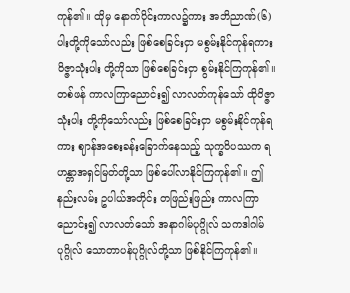ကုန်၏။ ထိုမှ နောက်ပိုင်းကာလ၌ကား အဘိညာဏ်(၆)ပါးတို့ကိုသော်လည်း ဖြစ်စေခြင်းငှာ မစွမ်းနိုင်ကုန်ရကား ဝိဇ္ဇာသုံးပါး တို့ကိုသာ ဖြစ်စေခြင်းငှာ စွမ်းနိုင်ကြကုန်၏။ တစ်ဖန် ကာလကြာညောင်း၍ လာလတ်ကုန်သော် ထိုဝိဇ္ဇာသုံးပါး တို့ကိုသော်လည်း ဖြစ်စေခြင်းငှာ မစွမ်းနိုင်ကုန်ရကား ဈာန်အစေးခန်းခြောက်နေသည့် သုက္ခဝိပဿက ရဟန္တာအရှင်မြတ်တို့သာ ဖြစ်ပေါ်လာနိုင်ကြကုန်၏။ ဤနည်းလမ်း ဥပါယ်အတိုင်း တဖြည်းဖြည်း ကာလကြာညောင်း၍ လာလတ်သော် အနာဂါမ်ပုဂ္ဂိုလ် သကဒါဂါမ်ပုဂ္ဂိုလ် သောတာပန်ပုဂ္ဂိုလ်တို့သာ ဖြစ်နိုင်ကြကုန်၏။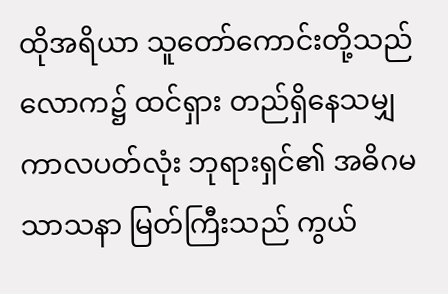ထိုအရိယာ သူတော်ကောင်းတို့သည် လောက၌ ထင်ရှား တည်ရှိနေသမျှ ကာလပတ်လုံး ဘုရားရှင်၏ အဓိဂမသာသနာ မြတ်ကြီးသည် ကွယ်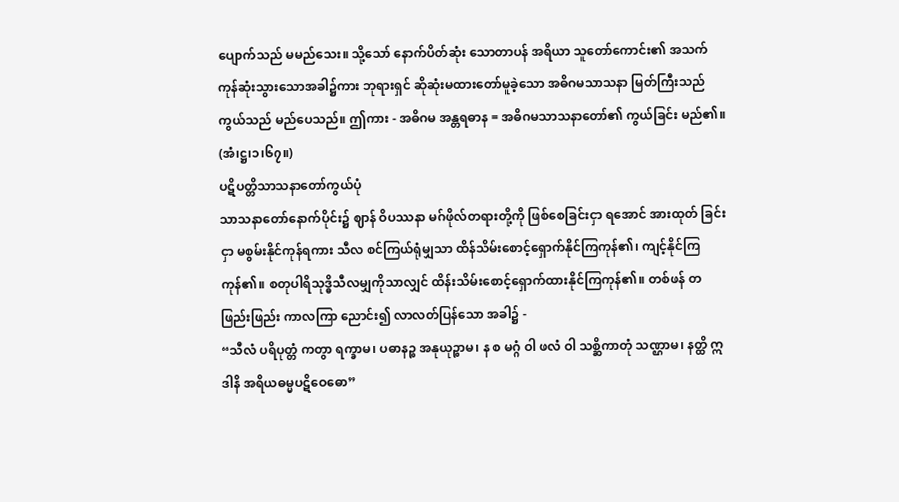ပျောက်သည် မမည်သေး။ သို့သော် နောက်ပိတ်ဆုံး သောတာပန် အရိယာ သူတော်ကောင်း၏ အသက် ကုန်ဆုံးသွားသောအခါ၌ကား ဘုရားရှင် ဆိုဆုံးမထားတော်မူခဲ့သော အဓိဂမသာသနာ မြတ်ကြီးသည် ကွယ်သည် မည်ပေသည်။ ဤကား - အဓိဂမ အန္တရဓာန = အဓိဂမသာသနာတော်၏ ကွယ်ခြင်း မည်၏။ (အံ၊ဋ္ဌ၊၁၊၆၇။)
ပဋိပတ္တိသာသနာတော်ကွယ်ပုံ
သာသနာတော်နောက်ပိုင်း၌ ဈာန် ဝိပဿနာ မဂ်ဖိုလ်တရားတို့ကို ဖြစ်စေခြင်းငှာ ရအောင် အားထုတ် ခြင်းငှာ မစွမ်းနိုင်ကုန်ရကား သီလ စင်ကြယ်ရုံမျှသာ ထိန်သိမ်းစောင့်ရှောက်နိုင်ကြကုန်၏၊ ကျင့်နိုင်ကြကုန်၏။ စတုပါရိသုဒ္ဓိသီလမျှကိုသာလျှင် ထိန်းသိမ်းစောင့်ရှောက်ထားနိုင်ကြကုန်၏။ တစ်ဖန် တဖြည်းဖြည်း ကာလကြာ ညောင်း၍ လာလတ်ပြန်သော အခါ၌ -
“သီလံ ပရိပုတ္တံ ကတွာ ရက္ခာမ၊ ပဓာနဉ္စ အနုယုဉ္စာမ၊ န စ မဂ္ဂံ ဝါ ဖလံ ဝါ သစ္ဆိကာတုံ သဏ္ဌာမ၊ နတ္ထိ ဣဒါနိ အရိယဓမ္မပဋိဝေဓော”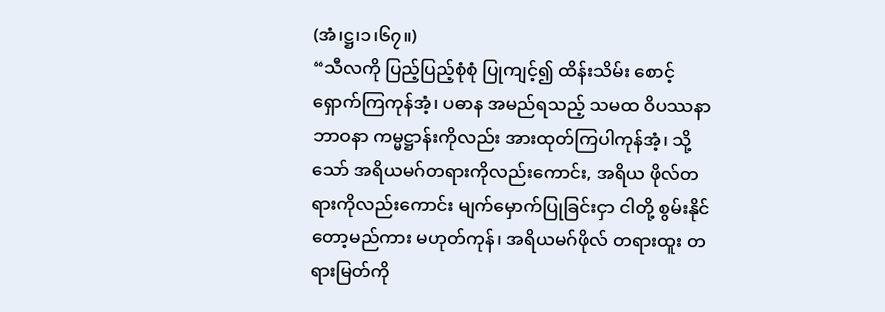(အံ၊ဋ္ဌ၊၁၊၆၇။)
“သီလကို ပြည့်ပြည့်စုံစုံ ပြုကျင့်၍ ထိန်းသိမ်း စောင့်ရှောက်ကြကုန်အံ့၊ ပဓာန အမည်ရသည့် သမထ ဝိပဿနာဘာဝနာ ကမ္မဋ္ဌာန်းကိုလည်း အားထုတ်ကြပါကုန်အံ့၊ သို့သော် အရိယမဂ်တရားကိုလည်းကောင်း, အရိယ ဖိုလ်တရားကိုလည်းကောင်း မျက်မှောက်ပြုခြင်းငှာ ငါတို့ စွမ်းနိုင်တော့မည်ကား မဟုတ်ကုန်၊ အရိယမဂ်ဖိုလ် တရားထူး တရားမြတ်ကို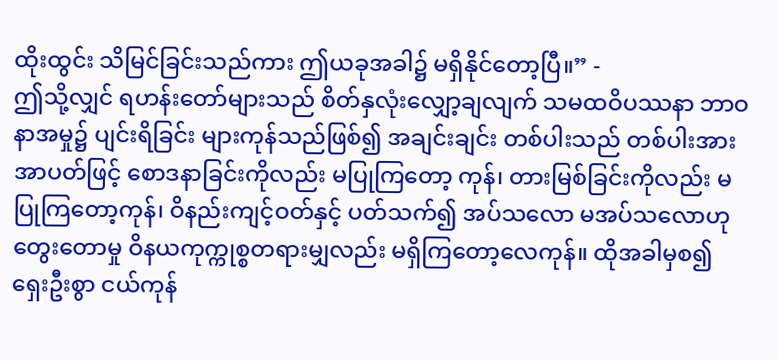ထိုးထွင်း သိမြင်ခြင်းသည်ကား ဤယခုအခါ၌ မရှိနိုင်တော့ပြီ။” -
ဤသို့လျှင် ရဟန်းတော်များသည် စိတ်နှလုံးလျှော့ချလျက် သမထဝိပဿနာ ဘာဝနာအမှု၌ ပျင်းရိခြင်း များကုန်သည်ဖြစ်၍ အချင်းချင်း တစ်ပါးသည် တစ်ပါးအား အာပတ်ဖြင့် စောဒနာခြင်းကိုလည်း မပြုကြတော့ ကုန်၊ တားမြစ်ခြင်းကိုလည်း မပြုကြတော့ကုန်၊ ဝိနည်းကျင့်ဝတ်နှင့် ပတ်သက်၍ အပ်သလော မအပ်သလောဟု တွေးတောမှု ဝိနယကုက္ကုစ္စတရားမျှလည်း မရှိကြတော့လေကုန်။ ထိုအခါမှစ၍ ရှေးဦးစွာ ငယ်ကုန်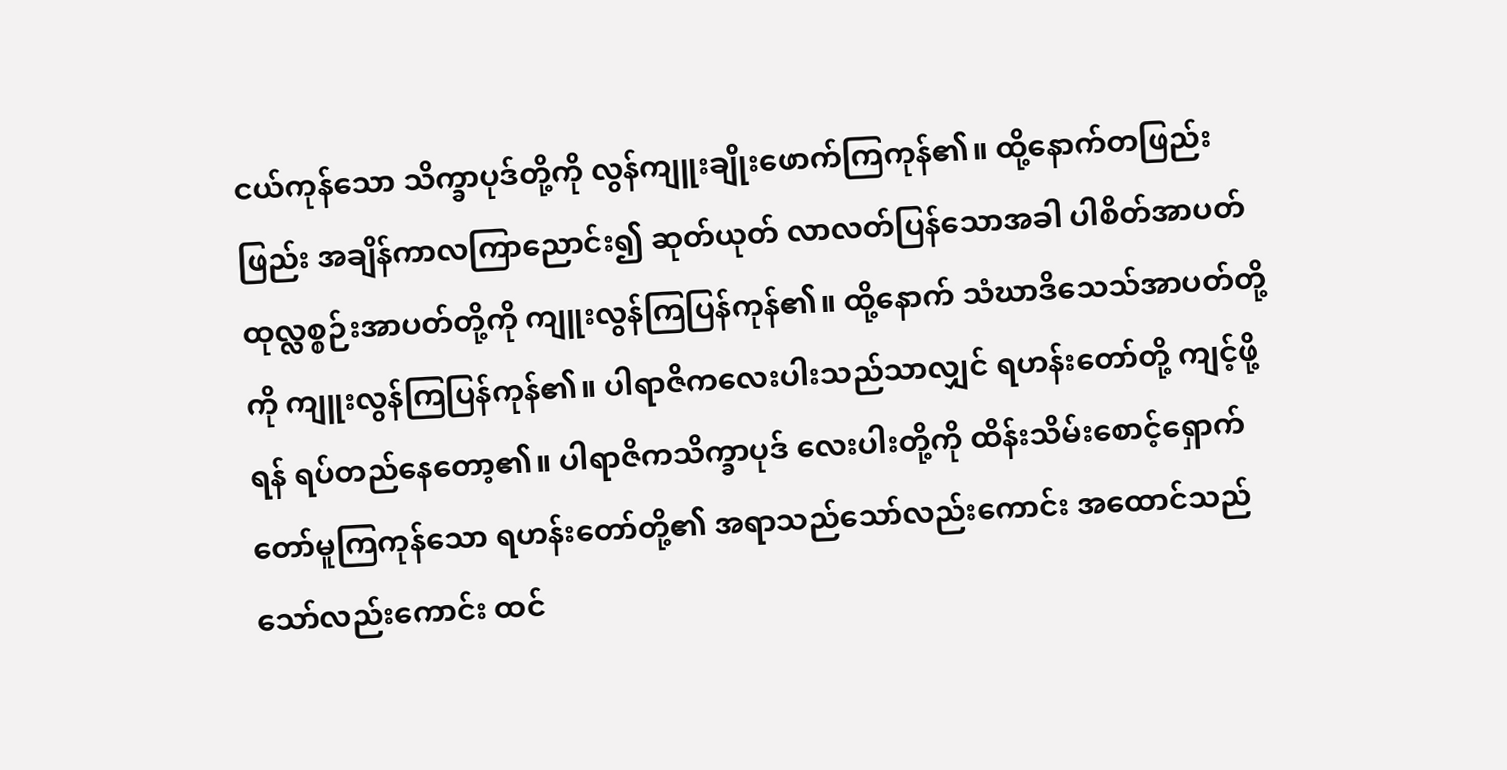ငယ်ကုန်သော သိက္ခာပုဒ်တို့ကို လွန်ကျူးချိုးဖောက်ကြကုန်၏။ ထို့နောက်တဖြည်းဖြည်း အချိန်ကာလကြာညောင်း၍ ဆုတ်ယုတ် လာလတ်ပြန်သောအခါ ပါစိတ်အာပတ် ထုလ္လစ္စဉ်းအာပတ်တို့ကို ကျူးလွန်ကြပြန်ကုန်၏။ ထို့နောက် သံဃာဒိသေသ်အာပတ်တို့ကို ကျူးလွန်ကြပြန်ကုန်၏။ ပါရာဇိကလေးပါးသည်သာလျှင် ရဟန်းတော်တို့ ကျင့်ဖို့ရန် ရပ်တည်နေတော့၏။ ပါရာဇိကသိက္ခာပုဒ် လေးပါးတို့ကို ထိန်းသိမ်းစောင့်ရှောက်တော်မူကြကုန်သော ရဟန်းတော်တို့၏ အရာသည်သော်လည်းကောင်း အထောင်သည်သော်လည်းကောင်း ထင်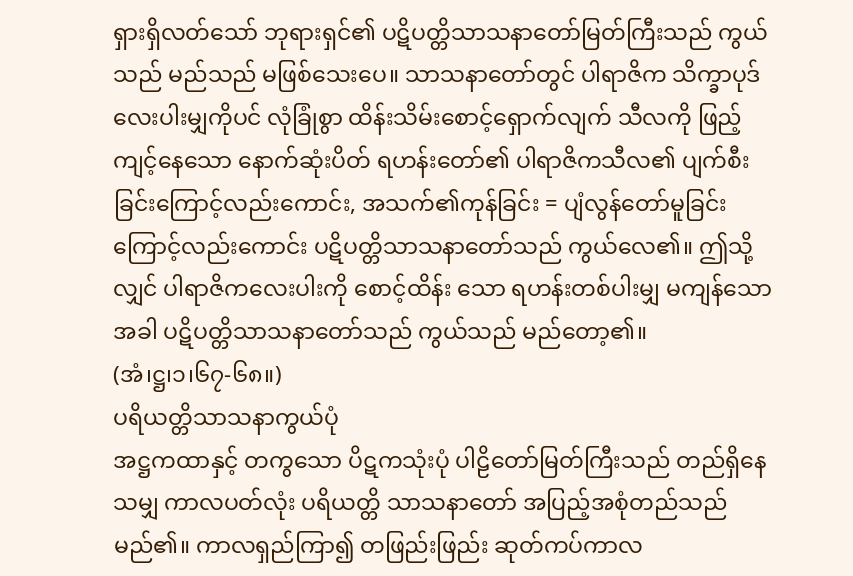ရှားရှိလတ်သော် ဘုရားရှင်၏ ပဋိပတ္တိသာသနာတော်မြတ်ကြီးသည် ကွယ်သည် မည်သည် မဖြစ်သေးပေ။ သာသနာတော်တွင် ပါရာဇိက သိက္ခာပုဒ်လေးပါးမျှကိုပင် လုံခြုံစွာ ထိန်းသိမ်းစောင့်ရှောက်လျက် သီလကို ဖြည့်ကျင့်နေသော နောက်ဆုံးပိတ် ရဟန်းတော်၏ ပါရာဇိကသီလ၏ ပျက်စီးခြင်းကြောင့်လည်းကောင်း, အသက်၏ကုန်ခြင်း = ပျံလွန်တော်မူခြင်းကြောင့်လည်းကောင်း ပဋိပတ္တိသာသနာတော်သည် ကွယ်လေ၏။ ဤသို့လျှင် ပါရာဇိကလေးပါးကို စောင့်ထိန်း သော ရဟန်းတစ်ပါးမျှ မကျန်သောအခါ ပဋိပတ္တိသာသနာတော်သည် ကွယ်သည် မည်တော့၏။
(အံ၊ဋ္ဌ၊၁၊၆၇-၆၈။)
ပရိယတ္တိသာသနာကွယ်ပုံ
အဋ္ဌကထာနှင့် တကွသော ပိဋကသုံးပုံ ပါဠိတော်မြတ်ကြီးသည် တည်ရှိနေသမျှ ကာလပတ်လုံး ပရိယတ္တိ သာသနာတော် အပြည့်အစုံတည်သည် မည်၏။ ကာလရှည်ကြာ၍ တဖြည်းဖြည်း ဆုတ်ကပ်ကာလ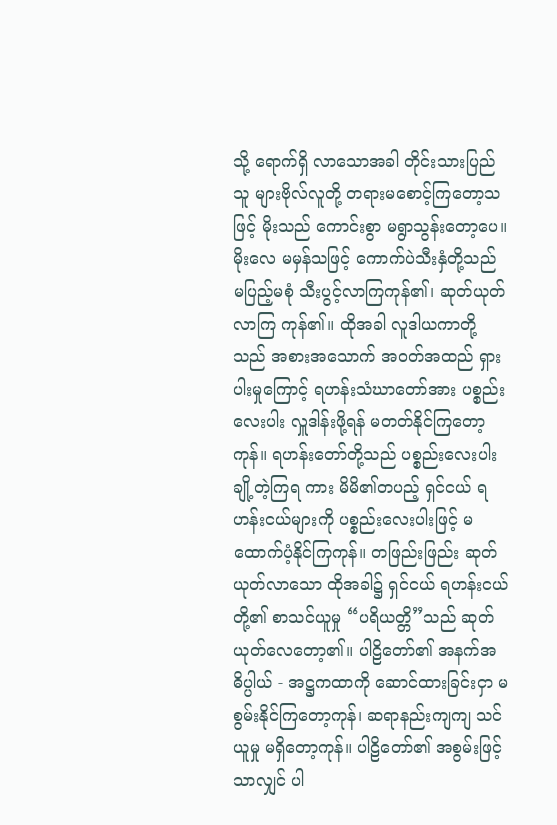သို့ ရောက်ရှိ လာသောအခါ တိုင်းသားပြည်သူ များဗိုလ်လူတို့ တရားမစောင့်ကြတော့သဖြင့် မိုးသည် ကောင်းစွာ မရွာသွန်းတော့ပေ။ မိုးလေ မမှန်သဖြင့် ကောက်ပဲသီးနှံတို့သည် မပြည့်မစုံ သီးပွင့်လာကြကုန်၏၊ ဆုတ်ယုတ်လာကြ ကုန်၏။ ထိုအခါ လူဒါယကာတို့သည် အစားအသောက် အဝတ်အထည် ရှားပါးမှုကြောင့် ရဟန်းသံဃာတော်အား ပစ္စည်းလေးပါး လှူဒါန်းဖို့ရန် မတတ်နိုင်ကြတော့ကုန်။ ရဟန်းတော်တို့သည် ပစ္စည်းလေးပါး ချို့တဲ့ကြရ ကား မိမိ၏တပည့် ရှင်ငယ် ရဟန်းငယ်များကို ပစ္စည်းလေးပါးဖြင့် မထောက်ပံ့နိုင်ကြကုန်။ တဖြည်းဖြည်း ဆုတ် ယုတ်လာသော ထိုအခါ၌ ရှင်ငယ် ရဟန်းငယ်တို့၏ စာသင်ယူမှု “ပရိယတ္တိ”သည် ဆုတ်ယုတ်လေတော့၏။ ပါဠိတော်၏ အနက်အဓိပ္ပါယ် - အဋ္ဌကထာကို ဆောင်ထားခြင်းငှာ မစွမ်းနိုင်ကြတော့ကုန်၊ ဆရာနည်းကျကျ သင်ယူမှု မရှိတော့ကုန်။ ပါဠိတော်၏ အစွမ်းဖြင့်သာလျှင် ပါ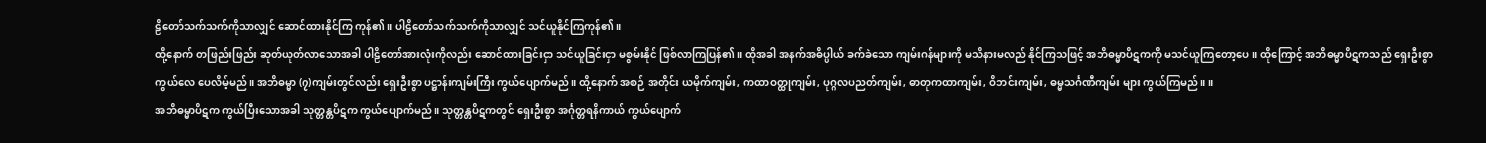ဠိတော်သက်သက်ကိုသာလျှင် ဆောင်ထားနိုင်ကြ ကုန်၏။ ပါဠိတော်သက်သက်ကိုသာလျှင် သင်ယူနိုင်ကြကုန်၏။
ထို့နောက် တဖြည်းဖြည်း ဆုတ်ယုတ်လာသောအခါ ပါဠိတော်အားလုံးကိုလည်း ဆောင်ထားခြင်းငှာ သင်ယူခြင်းငှာ မစွမ်းနိုင် ဖြစ်လာကြပြန်၏။ ထိုအခါ အနက်အဓိပ္ပါယ် ခက်ခဲသော ကျမ်းဂန်များကို မသိနားမလည် နိုင်ကြသဖြင့် အဘိဓမ္မာပိဋကကို မသင်ယူကြတော့ပေ။ ထိုကြောင့် အဘိဓမ္မာပိဋကသည် ရှေးဦးစွာ ကွယ်လေ ပေလိမ့်မည်။ အဘိဓမ္မာ (၇)ကျမ်းတွင်လည်း ရှေးဦးစွာ ပဋ္ဌာန်းကျမ်းကြီး ကွယ်ပျောက်မည်။ ထို့နောက် အစဉ် အတိုင်း ယမိုက်ကျမ်း, ကထာဝတ္ထုကျမ်း, ပုဂ္ဂလပညတ်ကျမ်း, ဓာတုကထာကျမ်း, ဝိဘင်းကျမ်း, ဓမ္မသင်္ဂဏီကျမ်း များ ကွယ်ကြမည်။ ။
အဘိဓမ္မာပိဋက ကွယ်ပြီးသောအခါ သုတ္တန္တပိဋက ကွယ်ပျောက်မည်။ သုတ္တန္တပိဋကတွင် ရှေးဦးစွာ အင်္ဂုတ္တရနိကာယ် ကွယ်ပျောက်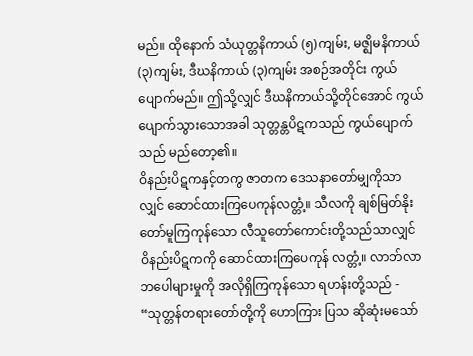မည်။ ထိုနောက် သံယုတ္တနိကာယ် (၅)ကျမ်း, မဇ္ဈိမနိကာယ် (၃)ကျမ်း, ဒီဃနိကာယ် (၃)ကျမ်း အစဉ်အတိုင်း ကွယ်ပျောက်မည်။ ဤသို့လျှင် ဒီဃနိကာယ်သို့တိုင်အောင် ကွယ်ပျောက်သွားသောအခါ သုတ္တန္တပိဋကသည် ကွယ်ပျောက်သည် မည်တော့၏။
ဝိနည်းပိဋကနှင့်တကွ ဇာတက ဒေသနာတော်မျှကိုသာလျှင် ဆောင်ထားကြပေကုန်လတ္တံ့။ သီလကို ချစ်မြတ်နိုးတော်မူကြကုန်သော လီသူတော်ကောင်းတို့သည်သာလျှင် ဝိနည်းပိဋကကို ဆောင်ထားကြပေကုန် လတ္တံ့။ လာဘ်လာဘပေါများမှုကို အလိုရှိကြကုန်သော ရဟန်းတို့သည် - “သုတ္တန်တရားတော်တို့ကို ဟောကြား ပြသ ဆိုဆုံးမသော်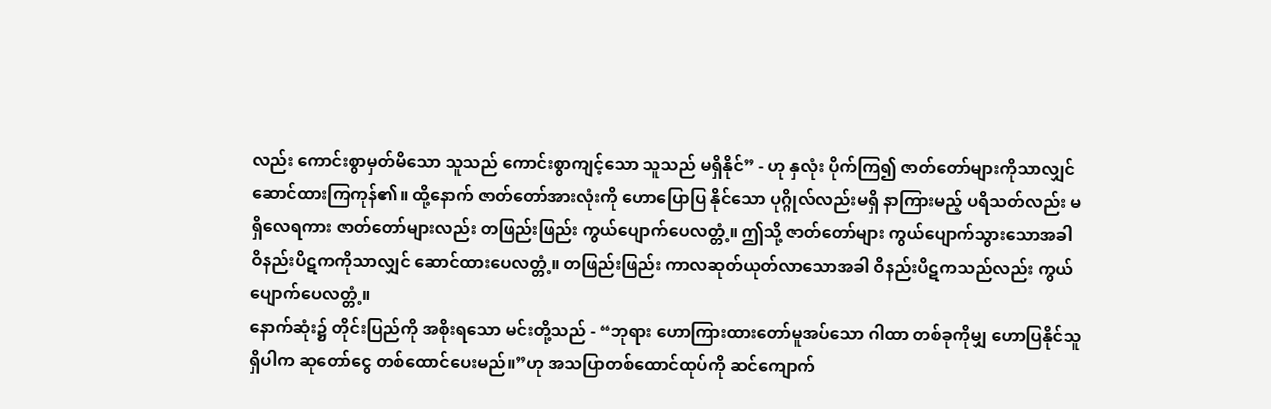လည်း ကောင်းစွာမှတ်မိသော သူသည် ကောင်းစွာကျင့်သော သူသည် မရှိနိုင်” - ဟု နှလုံး ပိုက်ကြ၍ ဇာတ်တော်များကိုသာလျှင် ဆောင်ထားကြကုန်၏။ ထို့နောက် ဇာတ်တော်အားလုံးကို ဟောပြောပြ နိုင်သော ပုဂ္ဂိုလ်လည်းမရှိ နာကြားမည့် ပရိသတ်လည်း မရှိလေရကား ဇာတ်တော်များလည်း တဖြည်းဖြည်း ကွယ်ပျောက်ပေလတ္တံ့။ ဤသို့ ဇာတ်တော်များ ကွယ်ပျောက်သွားသောအခါ ဝိနည်းပိဋကကိုသာလျှင် ဆောင်ထားပေလတ္တံ့။ တဖြည်းဖြည်း ကာလဆုတ်ယုတ်လာသောအခါ ဝိနည်းပိဋကသည်လည်း ကွယ်ပျောက်ပေလတ္တံ့။
နောက်ဆုံး၌ တိုင်းပြည်ကို အစိုးရသော မင်းတို့သည် - “ဘုရား ဟောကြားထားတော်မူအပ်သော ဂါထာ တစ်ခုကိုမျှ ဟောပြနိုင်သူရှိပါက ဆုတော်ငွေ တစ်ထောင်ပေးမည်။”ဟု အသပြာတစ်ထောင်ထုပ်ကို ဆင်ကျောက်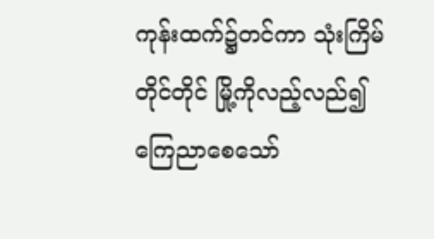ကုန်းထက်၌တင်ကာ သုံးကြိမ်တိုင်တိုင် မြို့ကိုလည့်လည်၍ ကြေညာစေသော်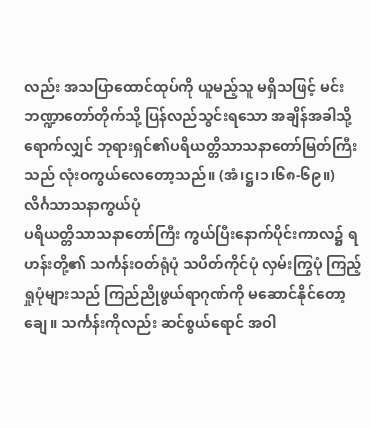လည်း အသပြာထောင်ထုပ်ကို ယူမည့်သူ မရှိသဖြင့် မင်းဘဏ္ဍာတော်တိုက်သို့ ပြန်လည်သွင်းရသော အချိန်အခါသို့ ရောက်လျှင် ဘုရားရှင်၏ပရိယတ္တိသာသနာတော်မြတ်ကြီးသည် လုံးဝကွယ်လေတော့သည်။ (အံ၊ဋ္ဌ၊၁၊၆၈-၆၉။)
လိင်္ဂသာသနာကွယ်ပုံ
ပရိယတ္တိသာသနာတော်ကြီး ကွယ်ပြီးနောက်ပိုင်းကာလ၌ ရဟန်းတို့၏ သင်္ကန်းဝတ်ရုံပုံ သပိတ်ကိုင်ပုံ လှမ်းကြွပုံ ကြည့်ရှုပုံများသည် ကြည်ညိုဖွယ်ရာဂုဏ်ကို မဆောင်နိုင်တော့ချေ။ သင်္ကန်းကိုလည်း ဆင်စွယ်ရောင် အဝါ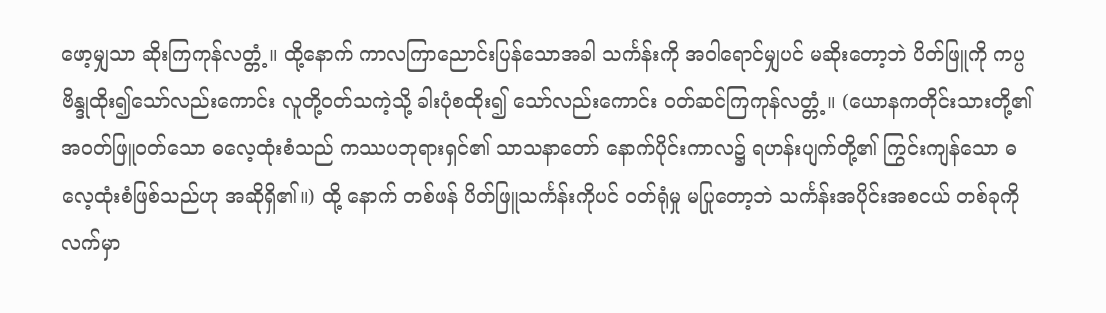ဖော့မျှသာ ဆိုးကြကုန်လတ္တံ့။ ထို့နောက် ကာလကြာညောင်းပြန်သောအခါ သင်္ကန်းကို အဝါရောင်မျှပင် မဆိုးတော့ဘဲ ပိတ်ဖြူကို ကပ္ပဗိန္ဒုထိုး၍သော်လည်းကောင်း လူတို့ဝတ်သကဲ့သို့ ခါးပုံစထိုး၍ သော်လည်းကောင်း ဝတ်ဆင်ကြကုန်လတ္တံ့။ (ယောနကတိုင်းသားတို့၏ အဝတ်ဖြူဝတ်သော ဓလေ့ထုံးစံသည် ကဿပဘုရားရှင်၏ သာသနာတော် နောက်ပိုင်းကာလ၌ ရဟန်းပျက်တို့၏ ကြွင်းကျန်သော ဓလေ့ထုံးစံဖြစ်သည်ဟု အဆိုရှိ၏။) ထို့ နောက် တစ်ဖန် ပိတ်ဖြူသင်္ကန်းကိုပင် ဝတ်ရုံမှု မပြုတော့ဘဲ သင်္ကန်းအပိုင်းအစငယ် တစ်ခုကို လက်မှာ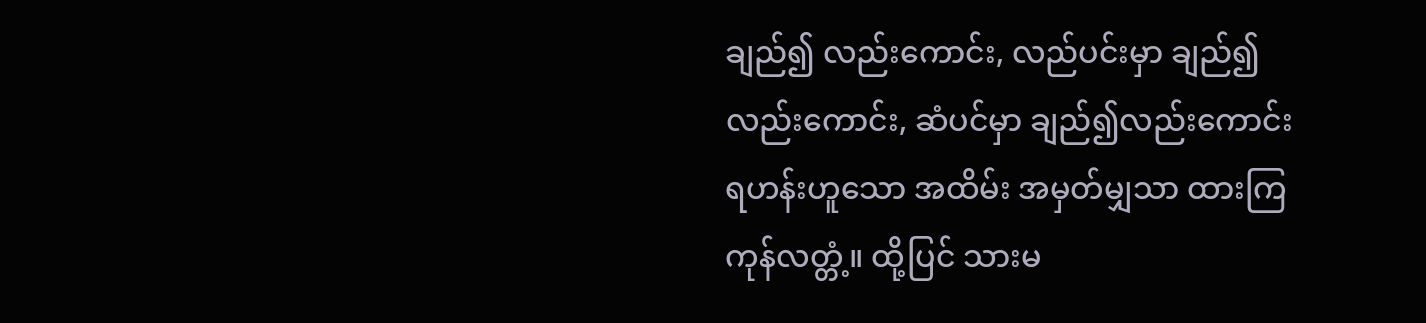ချည်၍ လည်းကောင်း, လည်ပင်းမှာ ချည်၍လည်းကောင်း, ဆံပင်မှာ ချည်၍လည်းကောင်း ရဟန်းဟူသော အထိမ်း အမှတ်မျှသာ ထားကြကုန်လတ္တံ့။ ထို့ပြင် သားမ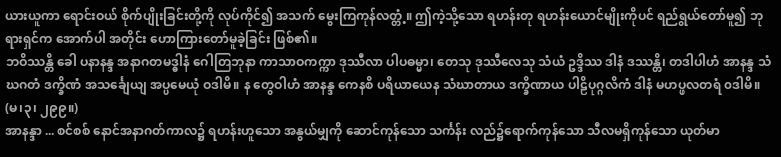ယားယူကာ ရောင်းဝယ် စိုက်ပျိုးခြင်းတို့ကို လုပ်ကိုင်၍ အသက် မွေးကြကုန်လတ္တံ့။ ဤကဲ့သို့သော ရဟန်းတု ရဟန်းယောင်မျိုးကိုပင် ရည်ရွယ်တော်မူ၍ ဘုရားရှင်က အောက်ပါ အတိုင်း ဟောကြားတော်မူခဲ့ခြင်း ဖြစ်၏။
ဘဝိဿန္တိ ခေါ ပနာနန္ဒ အနာဂတမဒ္ဓါနံ ဂေါတြဘုနာ ကာသာဝကက္ကာ ဒုဿီလာ ပါပဓမ္မာ၊ တေသု ဒုဿီလေသု သံယံ ဥဒ္ဒိဿ ဒါနံ ဒဿန္တိ၊ တဒါပါဟံ အာနန္ဒ သံဃဂတံ ဒက္ခိဏံ အသင်္ချေယျ အပ္ပမေယုံ ဝဒါမိ။ န တွေဝါဟံ အာနန္ဒ ကေနစိ ပရိယာယေန သံဃာတာယ ဒက္ခိဏာယ ပါဠိပုဂ္ဂလိကံ ဒါနံ မဟပ္ဖလတရံ ၀ဒါမိ။
(မ၊၃၊ ၂၉၉။)
အာနန္ဒာ ... စင်စစ် နောင်အနာဂတ်ကာလ၌ ရဟန်းဟူသော အနွယ်မျှကို ဆောင်ကုန်သော သင်္ကန်း လည်၌ရောက်ကုန်သော သီလမရှိကုန်သော ယုတ်မာ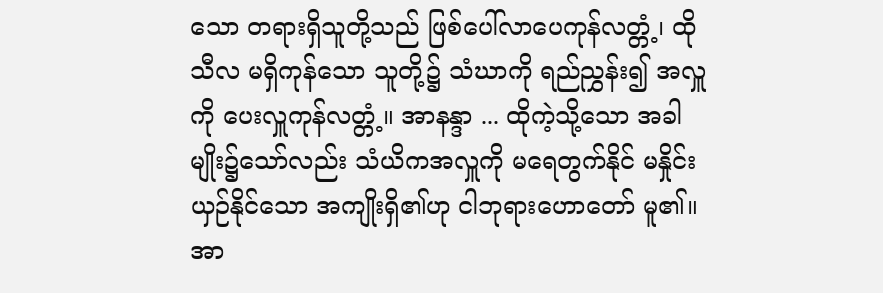သော တရားရှိသူတို့သည် ဖြစ်ပေါ်လာပေကုန်လတ္တံ့၊ ထို သီလ မရှိကုန်သော သူတို့၌ သံဃာကို ရည်ညွှန်း၍ အလှူကို ပေးလှူကုန်လတ္တံ့။ အာနန္ဒာ ... ထိုကဲ့သို့သော အခါမျိုး၌သော်လည်း သံယိကအလှူကို မရေတွက်နိုင် မနှိုင်းယှဉ်နိုင်သော အကျိုးရှိ၏ဟု ငါဘုရားဟောတော် မူ၏။ အာ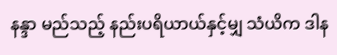နန္ဒာ မည်သည့် နည်းပရိယာယ်နှင့်မျှ သံယိက ဒါန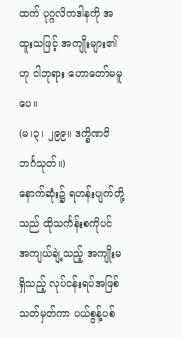ထက် ပုဂ္ဂလိကဒါနကို အထူးသဖြင့် အကျိုးများ၏ဟု ငါဘုရား ဟောတော်မမူပေ။
(မ၊၃၊ ၂၉၉။ ဒက္ခိဏဝိဘင်္ဂသုတ်။)
နောက်ဆုံး၌ ရဟန်းပျက်တို့သည် ထိုသင်္ကန်းစကိုပင် အကျယ်ချဲ့သည့် အကျိုးမရှိသည့် လုပ်ငန်းရပ်အဖြစ် သတ်မှတ်ကာ ပယ်စွန့်ပစ်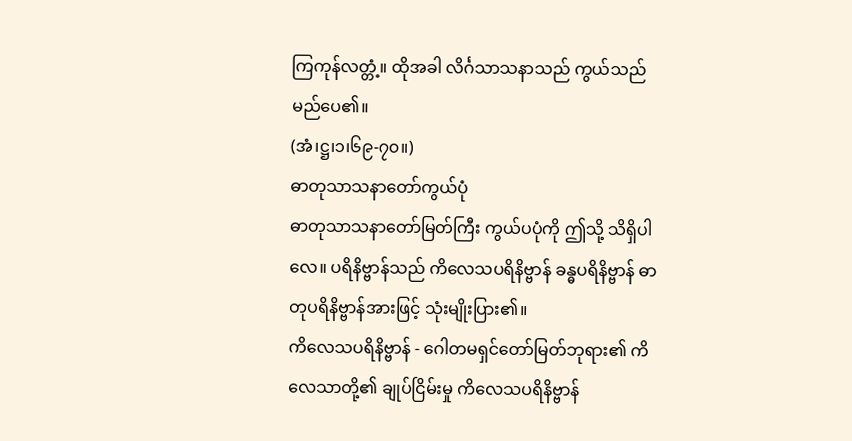ကြကုန်လတ္တံ့။ ထိုအခါ လိင်္ဂသာသနာသည် ကွယ်သည် မည်ပေ၏။
(အံ၊ဋ္ဌ၊၁၊၆၉-၇၀။)
ဓာတုသာသနာတော်ကွယ်ပုံ
ဓာတုသာသနာတော်မြတ်ကြီး ကွယ်ပပုံကို ဤသို့ သိရှိပါလေ။ ပရိနိဗ္ဗာန်သည် ကိလေသပရိနိဗ္ဗာန် ခန္ဓပရိနိဗ္ဗာန် ဓာတုပရိနိဗ္ဗာန်အားဖြင့် သုံးမျိုးပြား၏။
ကိလေသပရိနိဗ္ဗာန် - ဂေါတမရှင်တော်မြတ်ဘုရား၏ ကိလေသာတို့၏ ချုပ်ငြိမ်းမှု ကိလေသပရိနိဗ္ဗာန်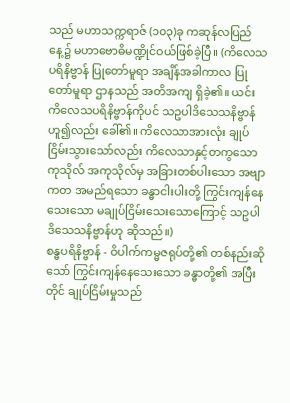သည် မဟာသက္ကရာဇ် (၁၀၃)ခု ကဆုန်လပြည်နေ့၌ မဟာဗောဓိမဏ္ဍိုင်ဝယ်ဖြစ်ခဲ့ပြီ။ (ကိလေသပရိနိဗ္ဗာန် ပြုတော်မူရာ အချိန်အခါကာလ ပြုတော်မူရာ ဌာနသည် အတိအကျ ရှိခဲ့၏။ ယင်း ကိလေသပရိနိဗ္ဗာန်ကိုပင် သဥပါဒိသေသနိဗ္ဗာန်ဟူ၍လည်း ခေါ်၏။ ကိလေသာအားလုံး ချုပ်ငြိမ်းသွားသော်လည်း ကိလေသာနှင့်တကွသောကုသိုလ် အကုသိုလ်မှ အခြားတစ်ပါးသော အဗျာကတ အမည်ရသော ခန္ဓာငါးပါးတို့ ကြွင်းကျန်နေသေးသော မချုပ်ငြိမ်းသေးသောကြောင့် သဥပါဒိသေသနိဗ္ဗာန်ဟု ဆိုသည်။)
စန္ဓပရိနိဗ္ဗာန် - ဝိပါက်ကမ္မဇရုပ်တို့၏ တစ်နည်းဆိုသော် ကြွင်းကျန်နေသေးသော ခန္ဓာတို့၏ အပြီးတိုင် ချုပ်ငြိမ်းမှုသည်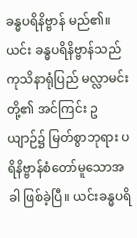ခန္ဓပရိနိဗ္ဗာန် မည်၏။ ယင်း ခန္ဓပရိနိဗ္ဗာန်သည် ကုသိနာရုံပြည် မလ္လာမင်းတို့၏ အင်ကြင်း ဥယျာဉ်၌ မြတ်စွာဘုရား ပရိနိဗ္ဗာန်စံတော်မူသောအခါ ဖြစ်ခဲ့ပြီ။ ယင်းခန္ဓပရိ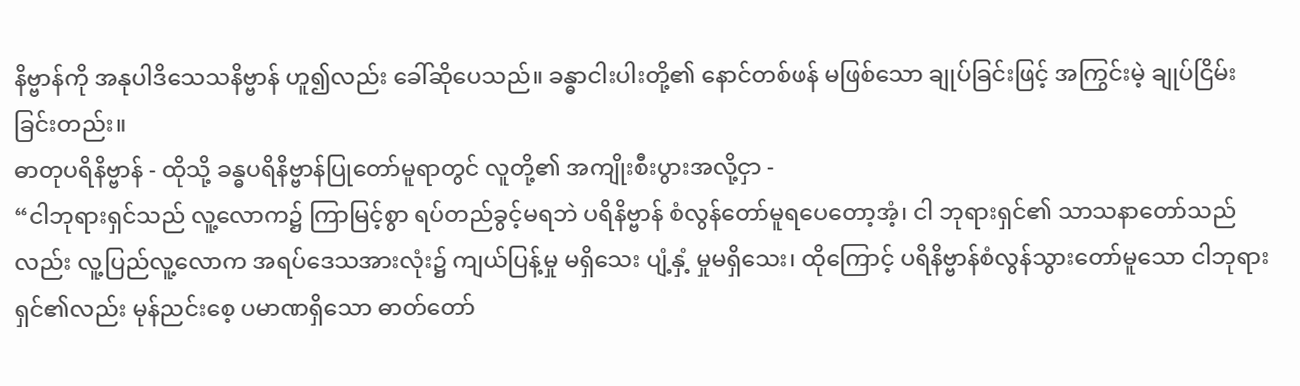နိဗ္ဗာန်ကို အနုပါဒိသေသနိဗ္ဗာန် ဟူ၍လည်း ခေါ်ဆိုပေသည်။ ခန္ဓာငါးပါးတို့၏ နောင်တစ်ဖန် မဖြစ်သော ချုပ်ခြင်းဖြင့် အကြွင်းမဲ့ ချုပ်ငြိမ်း ခြင်းတည်း။
ဓာတုပရိနိဗ္ဗာန် - ထိုသို့ ခန္ဓပရိနိဗ္ဗာန်ပြုတော်မူရာတွင် လူတို့၏ အကျိုးစီးပွားအလို့ငှာ -
“ငါဘုရားရှင်သည် လူ့လောက၌ ကြာမြင့်စွာ ရပ်တည်ခွင့်မရဘဲ ပရိနိဗ္ဗာန် စံလွန်တော်မူရပေတော့အံ့၊ ငါ ဘုရားရှင်၏ သာသနာတော်သည်လည်း လူ့ပြည်လူ့လောက အရပ်ဒေသအားလုံး၌ ကျယ်ပြန့်မှု မရှိသေး ပျံ့နှံ့ မှုမရှိသေး၊ ထိုကြောင့် ပရိနိဗ္ဗာန်စံလွန်သွားတော်မူသော ငါဘုရားရှင်၏လည်း မုန်ညင်းစေ့ ပမာဏရှိသော ဓာတ်တော်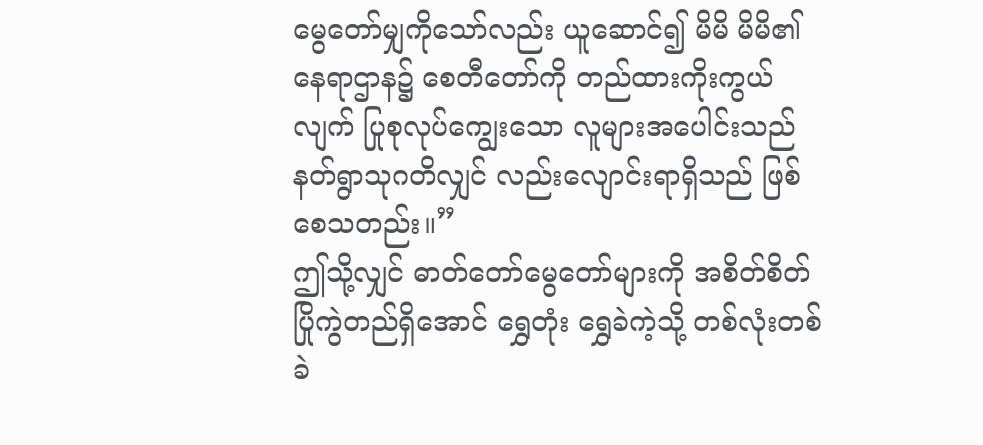မွေတော်မျှကိုသော်လည်း ယူဆောင်၍ မိမိ မိမိ၏ နေရာဌာန၌ စေတီတော်ကို တည်ထားကိုးကွယ်လျက် ပြုစုလုပ်ကျွေးသော လူများအပေါင်းသည် နတ်ရွာသုဂတိလျှင် လည်းလျောင်းရာရှိသည် ဖြစ်စေသတည်း။”
ဤသို့လျှင် ဓာတ်တော်မွေတော်များကို အစိတ်စိတ်ပြိုကွဲတည်ရှိအောင် ရွှေတုံး ရွှေခဲကဲ့သို့ တစ်လုံးတစ်ခဲ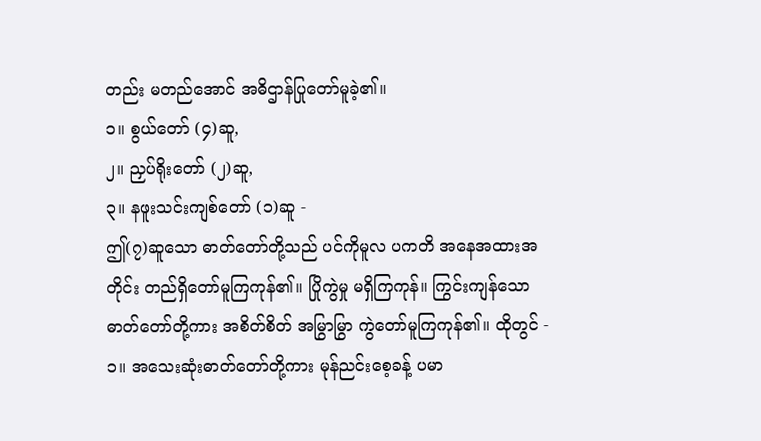တည်း မတည်အောင် အဓိဌာန်ပြုတော်မူခဲ့၏။
၁။ စွယ်တော် (၄)ဆူ,
၂။ ညှပ်ရိုးတော် (၂)ဆူ,
၃။ နဖူးသင်းကျစ်တော် (၁)ဆူ -
ဤ(၇)ဆူသော ဓာတ်တော်တို့သည် ပင်ကိုမူလ ပကတိ အနေအထားအတိုင်း တည်ရှိတော်မူကြကုန်၏။ ပြိုကွဲမှု မရှိကြကုန်။ ကြွင်းကျန်သော ဓာတ်တော်တို့ကား အစိတ်စိတ် အမြွာမြွာ ကွဲတော်မူကြကုန်၏။ ထိုတွင် -
၁။ အသေးဆုံးဓာတ်တော်တို့ကား မုန်ညင်းစေ့ခန့် ပမာ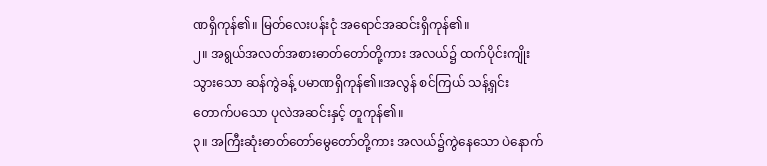ဏရှိကုန်၏။ မြတ်လေးပန်းငုံ အရောင်အဆင်းရှိကုန်၏။
၂။ အရွယ်အလတ်အစားဓာတ်တော်တို့ကား အလယ်၌ ထက်ပိုင်းကျိုးသွားသော ဆန်ကွဲခန့် ပမာဏရှိကုန်၏။အလွန် စင်ကြယ် သန့်ရှင်း တောက်ပသော ပုလဲအဆင်းနှင့် တူကုန်၏။
၃။ အကြီးဆုံးဓာတ်တော်မွေတော်တို့ကား အလယ်၌ကွဲနေသော ပဲနောက်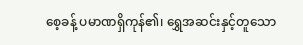စေ့ခန့် ပမာဏရှိကုန်၏၊ ရွှေအဆင်းနှင့်တူသော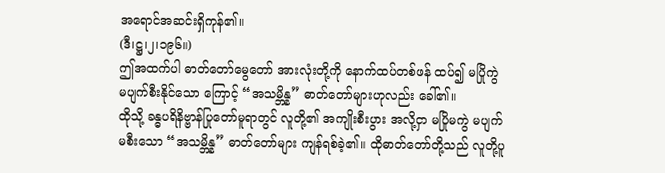အရောင်အဆင်းရှိကုန်၏။
(ဒီ၊ဋ္ဌ၊၂၊၁၉၆။)
ဤအထက်ပါ ဓာတ်တော်မွေတော် အားလုံးတို့ကို နောက်ထပ်တစ်ဖန် ထပ်၍ မပြိုကွဲ မပျက်စီးနိုင်သော ကြောင့် “အသမ္ဘိန္န” ဓာတ်တော်များဟုလည်း ခေါ်၏။
ထိုသို့ ခန္ဓပရိနိဗ္ဗာန်ပြုတော်မူရာတွင် လူတို့၏ အကျိုးစီးပွား အလို့ငှာ မပြိုမကွဲ မပျက်မစီးသော “အသမ္ဘိန္န” ဓာတ်တော်များ ကျန်ရစ်ခဲ့၏။ ထိုဓာတ်တော်တို့သည် လူတို့ပူ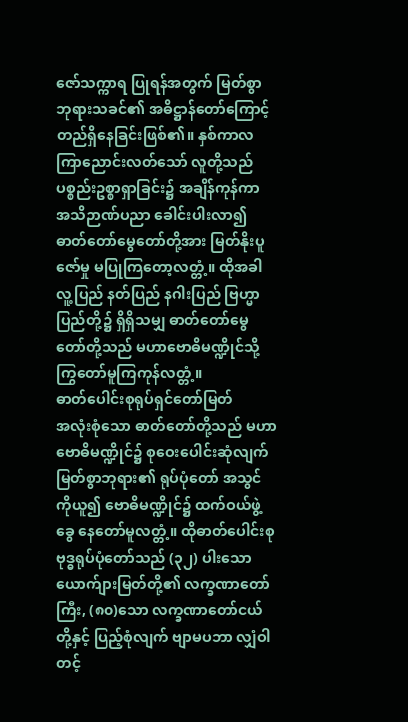ဇော်သက္ကာရ ပြုရန်အတွက် မြတ်စွာဘုရားသခင်၏ အဓိဋ္ဌာန်တော်ကြောင့် တည်ရှိနေခြင်းဖြစ်၏။ နှစ်ကာလကြာညောင်းလတ်သော် လူတို့သည် ပစ္စည်းဥစ္စာရှာခြင်း၌ အချိန်ကုန်ကာ အသိဉာဏ်ပညာ ခေါင်းပါးလာ၍ ဓာတ်တော်မွေတော်တို့အား မြတ်နိုးပူဇော်မှု မပြုကြတော့လတ္တံ့။ ထိုအခါ လူ့ပြည် နတ်ပြည် နဂါးပြည် ဗြဟ္မာပြည်တို့၌ ရှိရှိသမျှ ဓာတ်တော်မွေတော်တို့သည် မဟာဗောဓိမဏ္ဍိုင်သို့ ကြွတော်မူကြကုန်လတ္တံ့။
ဓာတ်ပေါင်းစုရုပ်ရှင်တော်မြတ်
အလုံးစုံသော ဓာတ်တော်တို့သည် မဟာဗောဓိမဏ္ဍိုင်၌ စုဝေးပေါင်းဆုံလျက် မြတ်စွာဘုရား၏ ရုပ်ပုံတော် အသွင်ကိုယူ၍ ဗောဓိမဏ္ဍိုင်၌ ထက်ဝယ်ဖွဲ့ခွေ နေတော်မူလတ္တံ့။ ထိုဓာတ်ပေါင်းစု ဗုဒ္ဓရုပ်ပုံတော်သည် (၃၂) ပါးသော ယောက်ျားမြတ်တို့၏ လက္ခဏာတော်ကြီး, (၈၀)သော လက္ခဏာတော်ငယ်တို့နှင့် ပြည့်စုံလျက် ဗျာမပဘာ လျှံဝါတင့်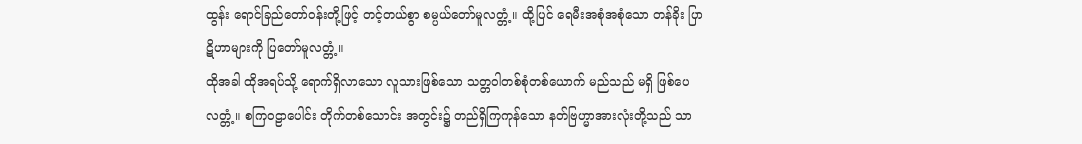ထွန်း ရောင်ခြည်တော်ဝန်းတို့ဖြင့် တင့်တယ်စွာ စမ္ပယ်တော်မူလတ္တံ့။ ထို့ပြင် ရေမီးအစုံအစုံသော တန်ခိုး ပြာဋိဟာများကို ပြတော်မူလတ္တံ့။
ထိုအခါ ထိုအရပ်သို့ ရောက်ရှိလာသော လူသားဖြစ်သော သတ္တဝါတစ်စုံတစ်ယောက် မည်သည် မရှိ ဖြစ်ပေလတ္တံ့။ စကြဝဠာပေါင်း တိုက်တစ်သောင်း အတွင်း၌ တည်ရှိကြကုန်သော နတ်ဗြဟ္မာအားလုံးတို့သည် သာ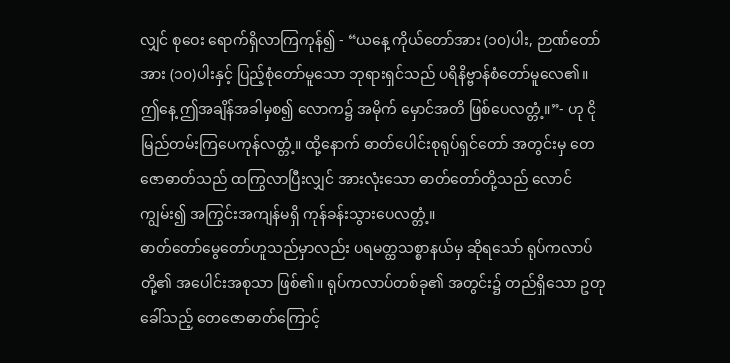လျှင် စုဝေး ရောက်ရှိလာကြကုန်၍ - “ယနေ့ ကိုယ်တော်အား (၁၀)ပါး, ဉာဏ်တော်အား (၁၀)ပါးနှင့် ပြည့်စုံတော်မူသော ဘုရားရှင်သည် ပရိနိဗ္ဗာန်စံတော်မူလေ၏။ ဤနေ့ ဤအချိန်အခါမှစ၍ လောက၌ အမိုက် မှောင်အတိ ဖြစ်ပေလတ္တံ့။”- ဟု ငိုမြည်တမ်းကြပေကုန်လတ္တံ့။ ထို့နောက် ဓာတ်ပေါင်းစုရုပ်ရှင်တော် အတွင်းမှ တေဇောဓာတ်သည် ထကြွလာပြီးလျှင် အားလုံးသော ဓာတ်တော်တို့သည် လောင်ကျွမ်း၍ အကြွင်းအကျန်မရှိ ကုန်ခန်းသွားပေလတ္တံ့။
ဓာတ်တော်မွေတော်ဟူသည်မှာလည်း ပရမတ္ထသစ္စာနယ်မှ ဆိုရသော် ရုပ်ကလာပ်တို့၏ အပေါင်းအစုသာ ဖြစ်၏။ ရုပ်ကလာပ်တစ်ခု၏ အတွင်း၌ တည်ရှိသော ဥတုခေါ်သည့် တေဇောဓာတ်ကြောင့်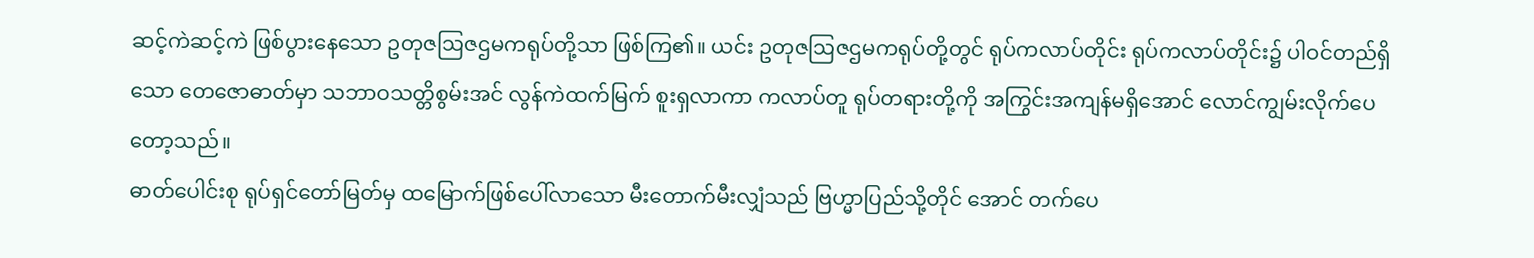ဆင့်ကဲဆင့်ကဲ ဖြစ်ပွားနေသော ဥတုဇဩဇဌမကရုပ်တို့သာ ဖြစ်ကြ၏။ ယင်း ဥတုဇဩဇဌမကရုပ်တို့တွင် ရုပ်ကလာပ်တိုင်း ရုပ်ကလာပ်တိုင်း၌ ပါဝင်တည်ရှိသော တေဇောဓာတ်မှာ သဘာဝသတ္တိစွမ်းအင် လွန်ကဲထက်မြက် စူးရှလာကာ ကလာပ်တူ ရုပ်တရားတို့ကို အကြွင်းအကျန်မရှိအောင် လောင်ကျွမ်းလိုက်ပေတော့သည်။
ဓာတ်ပေါင်းစု ရုပ်ရှင်တော်မြတ်မှ ထမြောက်ဖြစ်ပေါ်လာသော မီးတောက်မီးလျှံသည် ဗြဟ္မာပြည်သို့တိုင် အောင် တက်ပေ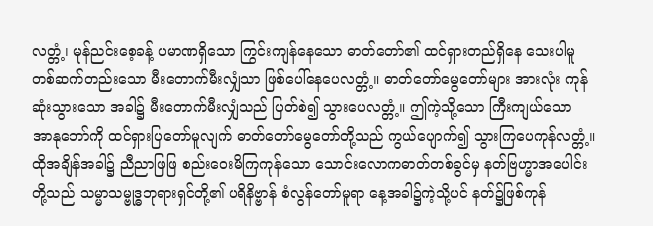လတ္တံ့၊ မုန်ညင်းစေ့ခန့် ပမာဏရှိသော ကြွင်းကျန်နေသော ဓာတ်တော်၏ ထင်ရှားတည်ရှိနေ သေးပါမူ တစ်ဆက်တည်းသော မီးတောက်မီးလျှံသာ ဖြစ်ပေါ်နေပေလတ္တံ့။ ဓာတ်တော်မွေတော်များ အားလုံး ကုန်ဆုံးသွားသော အခါ၌ မီးတောက်မီးလျှံသည် ပြတ်စဲ၍ သွားပေလတ္တံ့။ ဤကဲ့သို့သော ကြီးကျယ်သော အာနုဘော်ကို ထင်ရှားပြတော်မူလျက် ဓာတ်တော်မွေတော်တို့သည် ကွယ်ပျောက်၍ သွားကြပေကုန်လတ္တံ့။
ထိုအချိန်အခါ၌ ညီညာဖြဖြ စည်းဝေးမိကြကုန်သော သောင်းလောကဓာတ်တစ်ခွင်မှ နတ်ဗြဟ္မာအပေါင်း တို့သည် သမ္မာသမ္ဗုဒ္ဓဘုရားရှင်တို့၏ ပရိနိဗ္ဗာန် စံလွန်တော်မူရာ နေ့အခါ၌ကဲ့သို့ပင် နတ်၌ဖြစ်ကုန်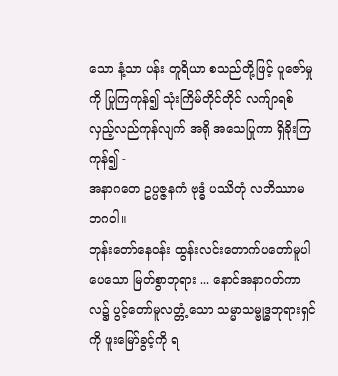သော နံ့သာ ပန်း တူရိယာ စသည်တို့ဖြင့် ပူဇော်မှုကို ပြုကြကုန်၍ သုံးကြိမ်တိုင်တိုင် လက်ျာရစ် လှည့်လည်ကုန်လျက် အရို အသေပြုကာ ရှိခိုးကြကုန်၍ -
အနာဂတေ ဥပ္ပဇ္ဇနကံ ဗုဒ္ဓံ ပဿိတုံ လဘိဿာမ ဘဂဝါ။
ဘုန်းတော်နေဝန်း ထွန်းလင်းတောက်ပတော်မူပါပေသော မြတ်စွာဘုရား ... နောင်အနာဂတ်ကာလ၌ ပွင့်တော်မူလတ္တံ့သော သမ္မာသမ္ဗုဒ္ဓဘုရားရှင်ကို ဖူးမြော်ခွင့်ကို ရ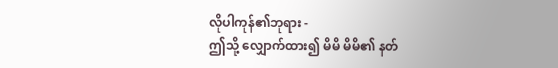လိုပါကုန်၏ဘုရား -
ဤသို့ လျှောက်ထား၍ မိမိ မိမိ၏ နတ်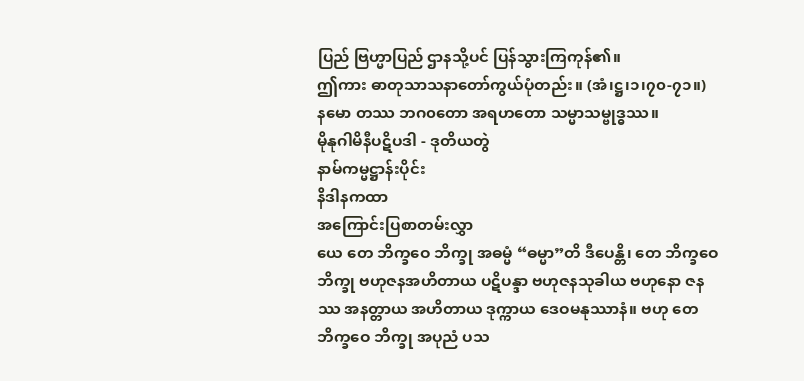ပြည် ဗြဟ္မာပြည် ဌာနသို့ပင် ပြန်သွားကြကုန်၏။
ဤကား ဓာတုသာသနာတော်ကွယ်ပုံတည်း။ (အံ၊ဋ္ဌ၊၁၊၇၀-၇၁။)
နမော တဿ ဘဂ၀တော အရဟတော သမ္မာသမ္ဗုဒ္ဓဿ။
မိုနုဂါမိနီပဋိပဒါ - ဒုတိယတွဲ
နာမ်ကမ္မဋ္ဌာန်းပိုင်း
နိဒါနကထာ
အကြောင်းပြစာတမ်းလွှာ
ယေ တေ ဘိက္ခဝေ ဘိက္ခု အဓမ္မံ “ဓမ္မာ”တိ ဒီပေန္တိ၊ တေ ဘိက္ခဝေ ဘိက္ခု ဗဟုဇနအဟိတာယ ပဋိပန္ဒာ ဗဟုဇနသုခါယ ဗဟုနော ဇနဿ အနတ္တာယ အဟိတာယ ဒုက္ကာယ ဒေဝမနုဿာနံ။ ဗဟု တေ ဘိက္ခဝေ ဘိက္ခု အပုညံ ပသ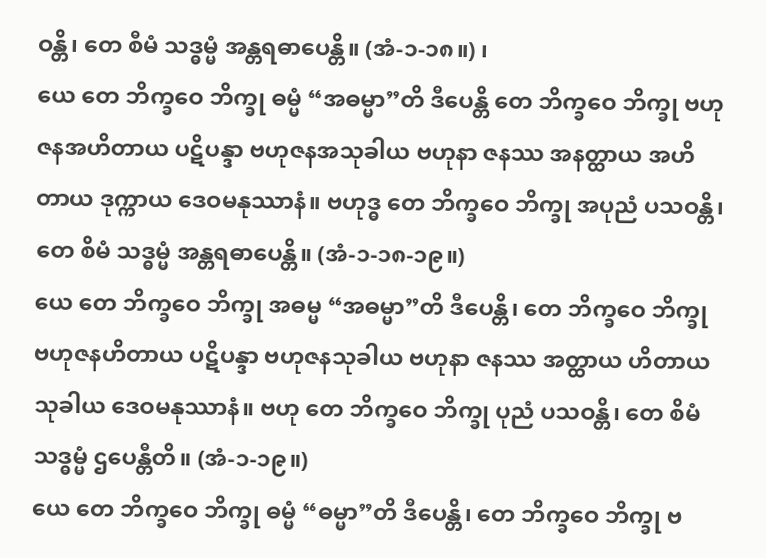ဝန္တိ၊ တေ စီမံ သဒ္ဓမ္မံ အန္တရဓာပေန္တိ။ (အံ-၁-၁၈။) ၊
ယေ တေ ဘိက္ခဝေ ဘိက္ခု ဓမ္မံ “အဓမ္မာ”တိ ဒီပေန္တိ တေ ဘိက္ခဝေ ဘိက္ခု ဗဟုဇနအဟိတာယ ပဋိပန္ဒာ ဗဟုဇနအသုခါယ ဗဟုနာ ဇနဿ အနတ္ထာယ အဟိတာယ ဒုက္ကာယ ဒေဝမနုဿာနံ။ ဗဟုဒ္ဓ တေ ဘိက္ခဝေ ဘိက္ခု အပုညံ ပသဝန္တိ၊ တေ စိမံ သဒ္ဓမ္မံ အန္တရဓာပေန္တိ။ (အံ-၁-၁၈-၁၉။)
ယေ တေ ဘိက္ခဝေ ဘိက္ခု အဓမ္မ “အဓမ္မာ”တိ ဒီပေန္တိ၊ တေ ဘိက္ခဝေ ဘိက္ခု ဗဟုဇနဟိတာယ ပဋိပန္ဒာ ဗဟုဇနသုခါယ ဗဟုနာ ဇနဿ အတ္ထာယ ဟိတာယ သုခါယ ဒေဝမနုဿာနံ။ ဗဟု တေ ဘိက္ခဝေ ဘိက္ခု ပုညံ ပသဝန္တိ၊ တေ စိမံ သဒ္ဓမ္မံ ဌပေန္တီတိ။ (အံ-၁-၁၉။)
ယေ တေ ဘိက္ခဝေ ဘိက္ခု ဓမ္မံ “ဓမ္မာ”တိ ဒီပေန္တိ၊ တေ ဘိက္ခဝေ ဘိက္ခု ဗ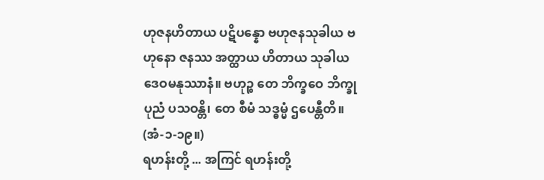ဟုဇနဟိတာယ ပဋိပန္နော ဗဟုဇနသုခါယ ဗဟုနော ဇနဿ အတ္ထာယ ဟိတာယ သုခါယ ဒေဝမနုဿာနံ။ ဗဟုဉ္စ တေ ဘိက္ခဝေ ဘိက္ခု ပုညံ ပသဝန္တိ၊ တေ စီမံ သဒ္ဓမ္မံ ဌပေန္တီတိ။ (အံ-၁-၁၉။)
ရဟန်းတို့ ... အကြင် ရဟန်းတို့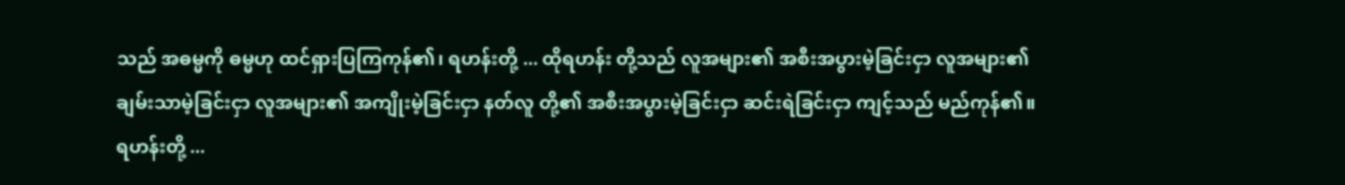သည် အဓမ္မကို ဓမ္မဟု ထင်ရှားပြကြကုန်၏၊ ရဟန်းတို့ ... ထိုရဟန်း တို့သည် လူအများ၏ အစီးအပွားမဲ့ခြင်းငှာ လူအများ၏ ချမ်းသာမဲ့ခြင်းငှာ လူအများ၏ အကျိုးမဲ့ခြင်းငှာ နတ်လူ တို့၏ အစီးအပွားမဲ့ခြင်းငှာ ဆင်းရဲခြင်းငှာ ကျင့်သည် မည်ကုန်၏။ ရဟန်းတို့ ...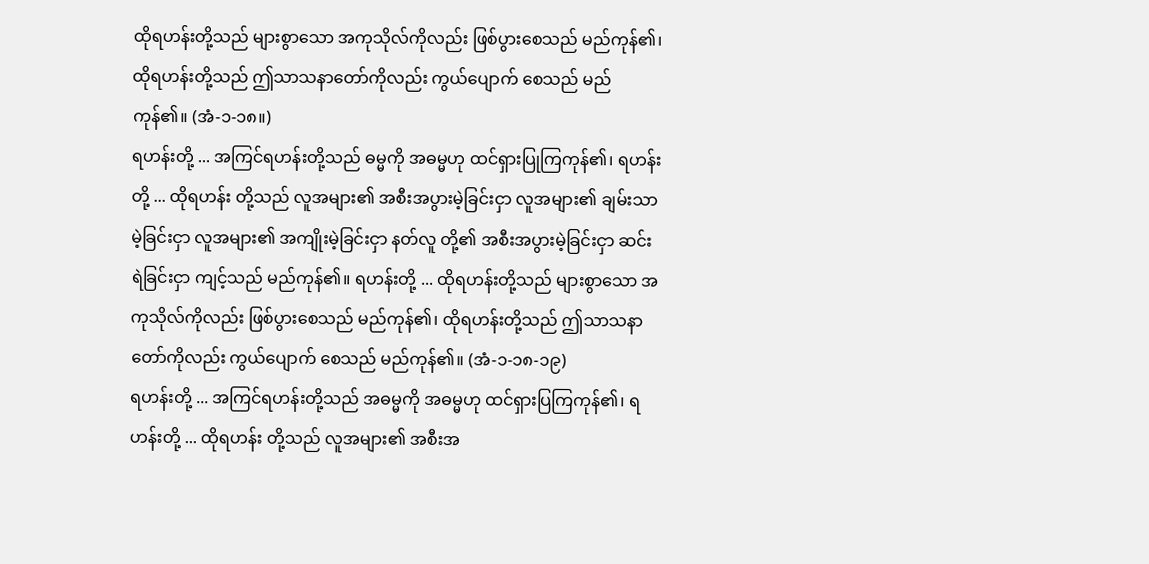ထိုရဟန်းတို့သည် များစွာသော အကုသိုလ်ကိုလည်း ဖြစ်ပွားစေသည် မည်ကုန်၏၊ ထိုရဟန်းတို့သည် ဤသာသနာတော်ကိုလည်း ကွယ်ပျောက် စေသည် မည်ကုန်၏။ (အံ-၁-၁၈။)
ရဟန်းတို့ ... အကြင်ရဟန်းတို့သည် ဓမ္မကို အဓမ္မဟု ထင်ရှားပြုကြကုန်၏၊ ရဟန်းတို့ ... ထိုရဟန်း တို့သည် လူအများ၏ အစီးအပွားမဲ့ခြင်းငှာ လူအများ၏ ချမ်းသာမဲ့ခြင်းငှာ လူအများ၏ အကျိုးမဲ့ခြင်းငှာ နတ်လူ တို့၏ အစီးအပွားမဲ့ခြင်းငှာ ဆင်းရဲခြင်းငှာ ကျင့်သည် မည်ကုန်၏။ ရဟန်းတို့ ... ထိုရဟန်းတို့သည် များစွာသော အကုသိုလ်ကိုလည်း ဖြစ်ပွားစေသည် မည်ကုန်၏၊ ထိုရဟန်းတို့သည် ဤသာသနာတော်ကိုလည်း ကွယ်ပျောက် စေသည် မည်ကုန်၏။ (အံ-၁-၁၈-၁၉)
ရဟန်းတို့ ... အကြင်ရဟန်းတို့သည် အဓမ္မကို အဓမ္မဟု ထင်ရှားပြကြကုန်၏၊ ရဟန်းတို့ ... ထိုရဟန်း တို့သည် လူအများ၏ အစီးအ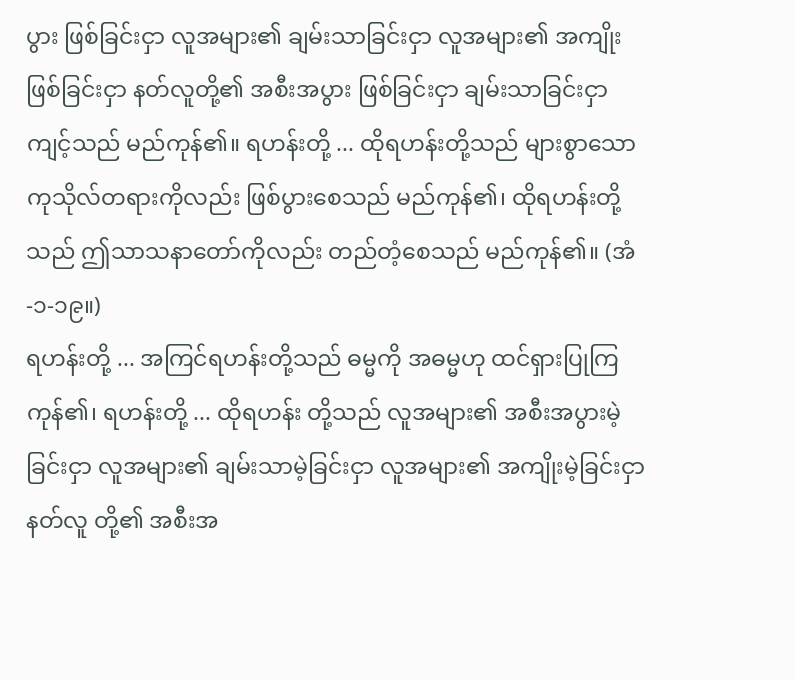ပွား ဖြစ်ခြင်းငှာ လူအများ၏ ချမ်းသာခြင်းငှာ လူအများ၏ အကျိုးဖြစ်ခြင်းငှာ နတ်လူတို့၏ အစီးအပွား ဖြစ်ခြင်းငှာ ချမ်းသာခြင်းငှာ ကျင့်သည် မည်ကုန်၏။ ရဟန်းတို့ ... ထိုရဟန်းတို့သည် များစွာသော ကုသိုလ်တရားကိုလည်း ဖြစ်ပွားစေသည် မည်ကုန်၏၊ ထိုရဟန်းတို့သည် ဤသာသနာတော်ကိုလည်း တည်တံ့စေသည် မည်ကုန်၏။ (အံ-၁-၁၉။)
ရဟန်းတို့ ... အကြင်ရဟန်းတို့သည် ဓမ္မကို အဓမ္မဟု ထင်ရှားပြုကြကုန်၏၊ ရဟန်းတို့ ... ထိုရဟန်း တို့သည် လူအများ၏ အစီးအပွားမဲ့ခြင်းငှာ လူအများ၏ ချမ်းသာမဲ့ခြင်းငှာ လူအများ၏ အကျိုးမဲ့ခြင်းငှာ နတ်လူ တို့၏ အစီးအ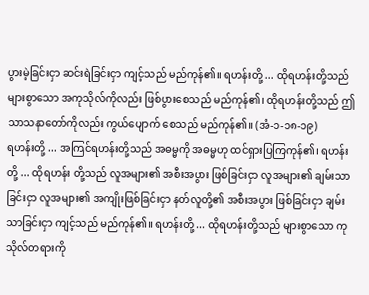ပွားမဲ့ခြင်းငှာ ဆင်းရဲခြင်းငှာ ကျင့်သည် မည်ကုန်၏။ ရဟန်းတို့ ... ထိုရဟန်းတို့သည် များစွာသော အကုသိုလ်ကိုလည်း ဖြစ်ပွားစေသည် မည်ကုန်၏၊ ထိုရဟန်းတို့သည် ဤသာသနာတော်ကိုလည်း ကွယ်ပျောက် စေသည် မည်ကုန်၏။ (အံ-၁-၁၈-၁၉)
ရဟန်းတို့ ... အကြင်ရဟန်းတို့သည် အဓမ္မကို အဓမ္မဟု ထင်ရှားပြကြကုန်၏၊ ရဟန်းတို့ ... ထိုရဟန်း တို့သည် လူအများ၏ အစီးအပွား ဖြစ်ခြင်းငှာ လူအများ၏ ချမ်းသာခြင်းငှာ လူအများ၏ အကျိုးဖြစ်ခြင်းငှာ နတ်လူတို့၏ အစီးအပွား ဖြစ်ခြင်းငှာ ချမ်းသာခြင်းငှာ ကျင့်သည် မည်ကုန်၏။ ရဟန်းတို့ ... ထိုရဟန်းတို့သည် များစွာသော ကုသိုလ်တရားကို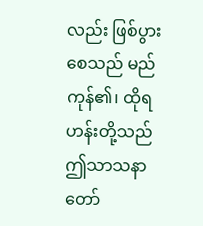လည်း ဖြစ်ပွားစေသည် မည်ကုန်၏၊ ထိုရဟန်းတို့သည် ဤသာသနာတော်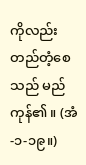ကိုလည်း တည်တံ့စေသည် မည်ကုန်၏။ (အံ-၁-၁၉။)